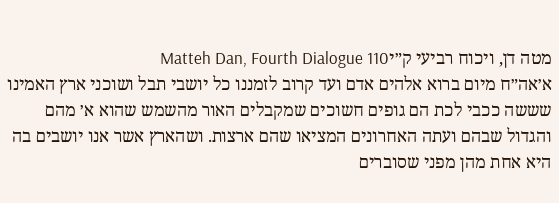מטה דן, ויכוח רביעי ק״יMatteh Dan, Fourth Dialogue 110
א׳אה״ח מיום ברוא אלהים אדם ועד קרוב לזמננו כל יושבי תבל ושוכני ארץ האמינו שששה ככבי לכת הם גופים חשוכים שמקבלים האור מהשמש שהוא א׳ מהם והגדול שבהם ועתה האחרונים המציאו שהם ארצות. ושהארץ אשר אנו יושבים בה היא אחת מהן מפני שסוברים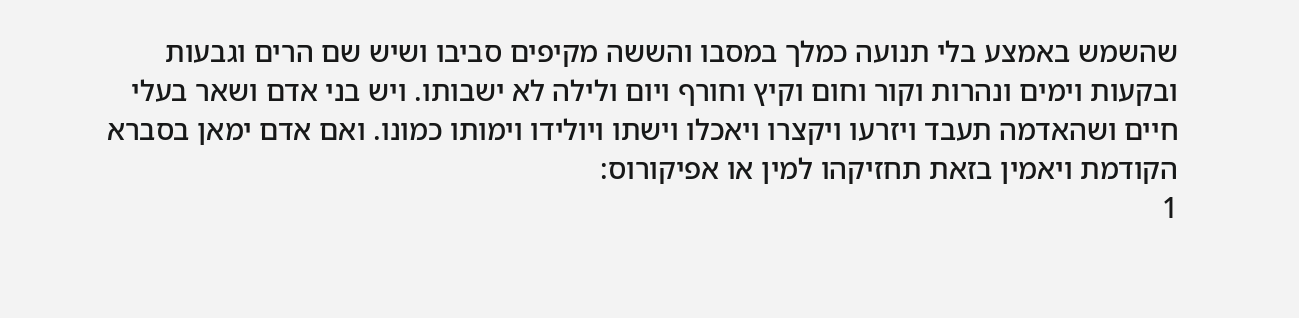שהשמש באמצע בלי תנועה כמלך במסבו והששה מקיפים סביבו ושיש שם הרים וגבעות ובקעות וימים ונהרות וקור וחום וקיץ וחורף ויום ולילה לא ישבותו. ויש בני אדם ושאר בעלי חיים ושהאדמה תעבד ויזרעו ויקצרו ויאכלו וישתו ויולידו וימותו כמונו. ואם אדם ימאן בסברא הקודמת ויאמין בזאת תחזיקהו למין או אפיקורוס:
1